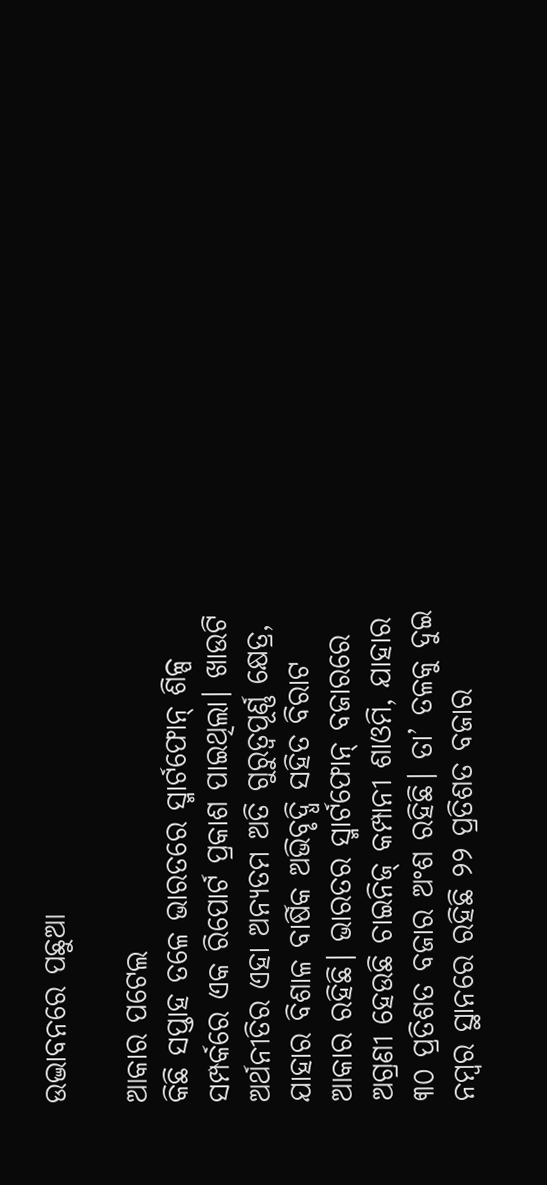ଉଦ୍ଭାବନରେ ପଛୁଆ

ଆକାର ପଟେଲ
କିଛି ସପ୍ତାହ ତଳେ ଭାରତରେ ସ୍ମାର୍ଟଫୋନ୍‌ ଶିଳ୍ପ ସମ୍ପର୍କରେ ଏକ ରିପୋର୍ଟ ପ୍ରକାଶ ପାଇଥିଲା। ଖାଉଟି ଅର୍ଥନୀତିର ଏହା ଅନ୍ୟତମ ଅତି ଗୁରୁତ୍ୱପୂର୍ଣ୍ଣ କ୍ଷେତ୍ର, ଯାହାର ବିଶାଳ ବାର୍ଷିକ ଅଭିବୃଦ୍ଧି ସହିତ ବିରାଟ ଆକାର ରହିଛି। ଭାରତର ସ୍ମାର୍ଟଫୋନ୍‌ ବଜାରରେ ଅଗ୍ରଣୀ ହେଉଛି ଚାଇନିଜ୍‌ କମ୍ପାନୀ ଶାଓମି, ଯାହାର ୩୦ ପ୍ରତିଶତ ବଜାର ଅଂଶ ରହିଛି। ତା’ ତଳକୁ ଦୁଇ ନମ୍ବର ସ୍ଥାନରେ ରହିଛି ୨୨ ପ୍ରତିଶତ ବଜାର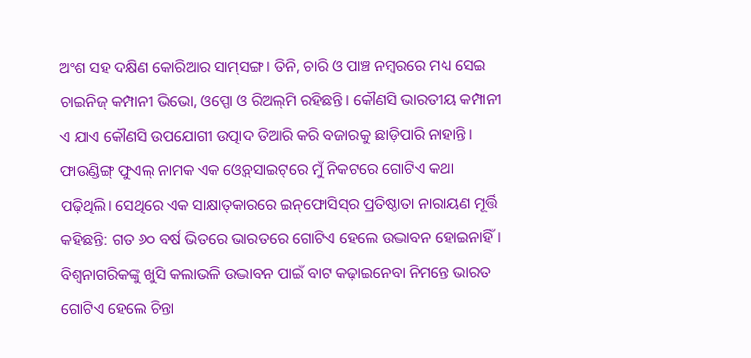ଅଂଶ ସହ ଦକ୍ଷିଣ କୋରିଆର ସାମ୍‌ସଙ୍ଗ। ତିନି, ଚାରି ଓ ପାଞ୍ଚ ନମ୍ବରରେ ମଧ୍ୟ ସେଇ ଚାଇନିଜ୍‌ କମ୍ପାନୀ ଭିଭୋ, ଓପ୍ପୋ ଓ ରିଅଲ୍‌ମି ରହିଛନ୍ତି। କୌଣସି ଭାରତୀୟ କମ୍ପାନୀ ଏ ଯାଏ କୌଣସି ଉପଯୋଗୀ ଉତ୍ପାଦ ତିଆରି କରି ବଜାରକୁ ଛାଡ଼ିପାରି ନାହାନ୍ତି। ଫାଉଣ୍ଡିଙ୍ଗ୍‌ ଫୁଏଲ୍‌ ନାମକ ଏକ ଓ୍ବେବ୍‌ସାଇଟ୍‌ରେ ମୁଁ ନିକଟରେ ଗୋଟିଏ କଥା ପଢ଼ିଥିଲି। ସେଥିରେ ଏକ ସାକ୍ଷାତ୍‌କାରରେ ଇନ୍‌ଫୋସିସ୍‌ର ପ୍ରତିଷ୍ଠାତା ନାରାୟଣ ମୂର୍ତ୍ତି କହିଛନ୍ତି: ଗତ ୬୦ ବର୍ଷ ଭିତରେ ଭାରତରେ ଗୋଟିଏ ହେଲେ ଉଦ୍ଭାବନ ହୋଇନାହିଁ। ବିଶ୍ୱନାଗରିକଙ୍କୁ ଖୁସି କଲାଭଳି ଉଦ୍ଭାବନ ପାଇଁ ବାଟ କଢ଼ାଇନେବା ନିମନ୍ତେ ଭାରତ ଗୋଟିଏ ହେଲେ ଚିନ୍ତା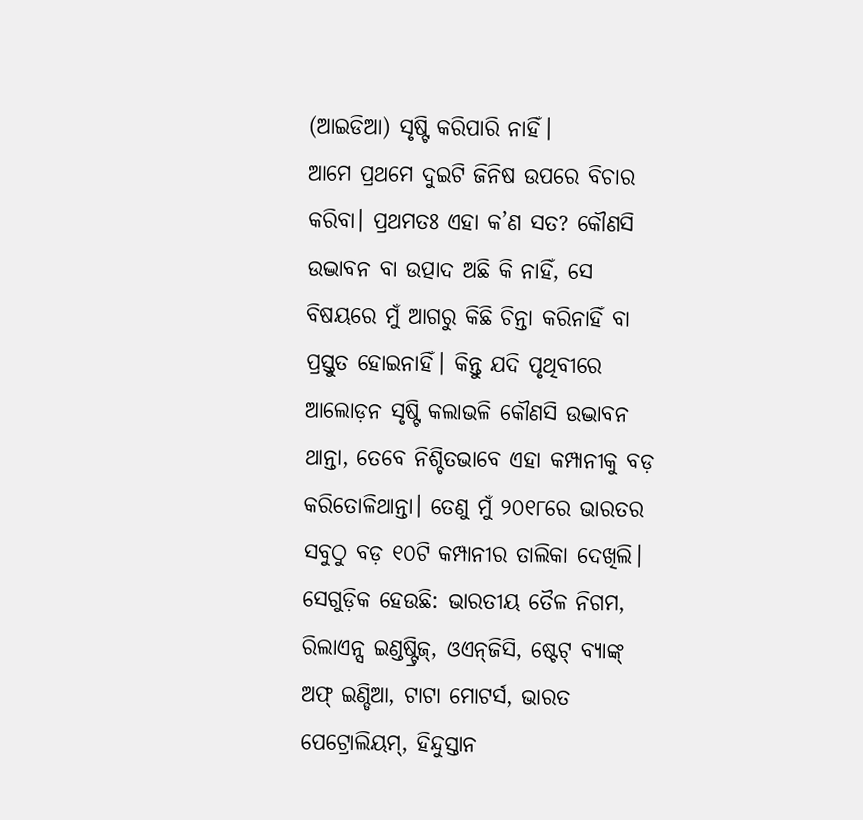(ଆଇଡିଆ) ସୃଷ୍ଟି କରିପାରି ନାହିଁ।
ଆମେ ପ୍ରଥମେ ଦୁଇଟି ଜିନିଷ ଉପରେ ବିଚାର କରିବା। ପ୍ରଥମତଃ ଏହା କ’ଣ ସତ? କୌଣସି ଉଦ୍ଭାବନ ବା ଉତ୍ପାଦ ଅଛି କି ନାହିଁ, ସେ ବିଷୟରେ ମୁଁ ଆଗରୁ କିଛି ଚିନ୍ତା କରିନାହିଁ ବା ପ୍ରସ୍ତୁତ ହୋଇନାହିଁ। କିନ୍ତୁ ଯଦି ପୃଥିବୀରେ ଆଲୋଡ଼ନ ସୃଷ୍ଟି କଲାଭଳି କୌଣସି ଉଦ୍ଭାବନ ଥାନ୍ତା, ତେବେ ନିଶ୍ଚିତଭାବେ ଏହା କମ୍ପାନୀକୁ ବଡ଼ କରିତୋଳିଥାନ୍ତା। ତେଣୁ ମୁଁ ୨୦୧୮ରେ ଭାରତର ସବୁଠୁ ବଡ଼ ୧୦ଟି କମ୍ପାନୀର ତାଲିକା ଦେଖିଲି। ସେଗୁଡ଼ିକ ହେଉଛି: ଭାରତୀୟ ତୈଳ ନିଗମ, ରିଲାଏନ୍ସ ଇଣ୍ଡଷ୍ଟ୍ରିଜ୍‌, ଓଏନ୍‌ଜିସି, ଷ୍ଟେଟ୍‌ ବ୍ୟାଙ୍କ୍‌ ଅଫ୍‌ ଇଣ୍ଡିଆ, ଟାଟା ମୋଟର୍ସ, ଭାରତ ପେଟ୍ରୋଲିୟମ୍‌, ହିନ୍ଦୁସ୍ତାନ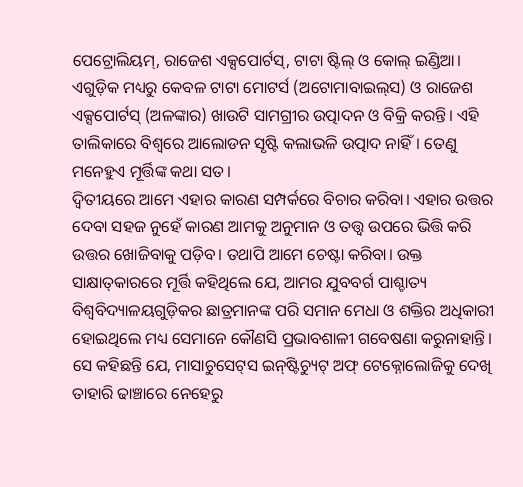ପେଟ୍ରୋଲିୟମ୍‌, ରାଜେଶ ଏକ୍ସପୋର୍ଟସ୍‌, ଟାଟା ଷ୍ଟିଲ୍‌ ଓ କୋଲ୍‌ ଇଣ୍ଡିଆ। ଏଗୁଡ଼ିକ ମଧ୍ୟରୁ କେବଳ ଟାଟା ମୋଟର୍ସ (ଅଟୋମାବାଇଲ୍‌ସ) ଓ ରାଜେଶ ଏକ୍ସପୋର୍ଟସ୍‌ (ଅଳଙ୍କାର) ଖାଉଟି ସାମଗ୍ରୀର ଉତ୍ପାଦନ ଓ ବିକ୍ରି କରନ୍ତି। ଏହି ତାଲିକାରେ ବିଶ୍ୱରେ ଆଲୋଡନ ସୃଷ୍ଟି କଲାଭଳି ଉତ୍ପାଦ ନାହିଁ। ତେଣୁ ମନେହୁଏ ମୂର୍ତ୍ତିଙ୍କ କଥା ସତ।
ଦ୍ୱିତୀୟରେ ଆମେ ଏହାର କାରଣ ସମ୍ପର୍କରେ ବିଚାର କରିବା। ଏହାର ଉତ୍ତର ଦେବା ସହଜ ନୁହେଁ କାରଣ ଆମକୁ ଅନୁମାନ ଓ ତତ୍ତ୍ୱ ଉପରେ ଭିତ୍ତି କରି ଉତ୍ତର ଖୋଜିବାକୁ ପଡ଼ିବ। ତଥାପି ଆମେ ଚେଷ୍ଟା କରିବା। ଉକ୍ତ ସାକ୍ଷାତ୍‌କାରରେ ମୂର୍ତ୍ତି କହିଥିଲେ ଯେ, ଆମର ଯୁବବର୍ଗ ପାଶ୍ଚାତ୍ୟ ବିଶ୍ୱବିଦ୍ୟାଳୟଗୁଡ଼ିକର ଛାତ୍ରମାନଙ୍କ ପରି ସମାନ ମେଧା ଓ ଶକ୍ତିର ଅଧିକାରୀ ହୋଇଥିଲେ ମଧ୍ୟ ସେମାନେ କୌଣସି ପ୍ରଭାବଶାଳୀ ଗବେଷଣା କରୁନାହାନ୍ତି। ସେ କହିଛନ୍ତି ଯେ, ମାସାଚୁସେଟ୍‌ସ ଇନ୍‌ଷ୍ଟିଚ୍ୟୁଟ୍‌ ଅଫ୍‌ ଟେକ୍ନୋଲୋଜିକୁ ଦେଖି ତାହାରି ଢାଞ୍ଚାରେ ନେହେରୁ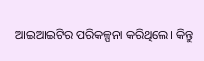ଆଇଆଇଟିର ପରିକଳ୍ପନା କରିଥିଲେ। କିନ୍ତୁ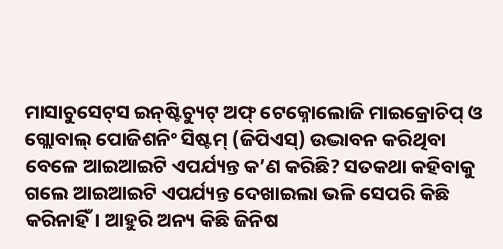ମାସାଚୁସେଟ୍‌ସ ଇନ୍‌ଷ୍ଟିଚ୍ୟୁଟ୍‌ ଅଫ୍‌ ଟେକ୍ନୋଲୋଜି ମାଇକ୍ରୋଚିପ୍‌ ଓ ଗ୍ଲୋବାଲ୍‌ ପୋଜିଶନିଂ ସିଷ୍ଟମ୍‌ (ଜିପିଏସ୍‌) ଉଦ୍ଭାବନ କରିଥିବା ବେଳେ ଆଇଆଇଟି ଏପର୍ଯ୍ୟନ୍ତ କ’ଣ କରିଛି? ସତକଥା କହିବାକୁ ଗଲେ ଆଇଆଇଟି ଏପର୍ଯ୍ୟନ୍ତ ଦେଖାଇଲା ଭଳି ସେପରି କିଛି କରିନାହିଁ। ଆହୁରି ଅନ୍ୟ କିଛି ଜିନିଷ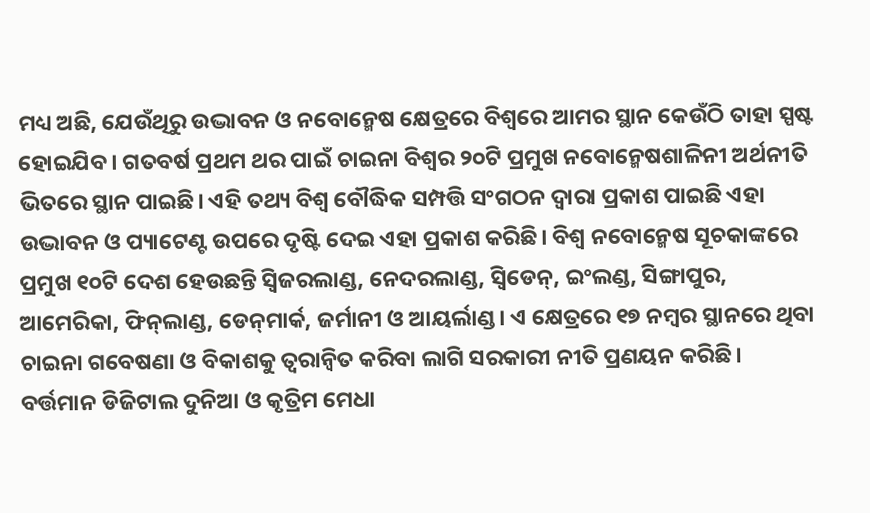ମଧ୍ୟ ଅଛି, ଯେଉଁଥିରୁ ଉଦ୍ଭାବନ ଓ ନବୋନ୍ମେଷ କ୍ଷେତ୍ରରେ ବିଶ୍ୱରେ ଆମର ସ୍ଥାନ କେଉଁଠି ତାହା ସ୍ପଷ୍ଟ ହୋଇଯିବ। ଗତବର୍ଷ ପ୍ରଥମ ଥର ପାଇଁ ଚାଇନା ବିଶ୍ୱର ୨୦ଟି ପ୍ରମୁଖ ନବୋନ୍ମେଷଶାଳିନୀ ଅର୍ଥନୀତି ଭିତରେ ସ୍ଥାନ ପାଇଛି। ଏହି ତଥ୍ୟ ବିଶ୍ୱ ବୌଦ୍ଧିକ ସମ୍ପତ୍ତି ସଂଗଠନ ଦ୍ୱାରା ପ୍ରକାଶ ପାଇଛି ଏହା ଉଦ୍ଭାବନ ଓ ପ୍ୟାଟେଣ୍ଟ ଉପରେ ଦୃଷ୍ଟି ଦେଇ ଏହା ପ୍ରକାଶ କରିଛି। ବିଶ୍ୱ ନବୋନ୍ମେଷ ସୂଚକାଙ୍କରେ ପ୍ରମୁଖ ୧୦ଟି ଦେଶ ହେଉଛନ୍ତି ସ୍ବିଜରଲାଣ୍ଡ, ନେଦରଲାଣ୍ଡ, ସ୍ବିଡେନ୍‌, ଇଂଲଣ୍ଡ, ସିଙ୍ଗାପୁର, ଆମେରିକା, ଫିନ୍‌ଲାଣ୍ଡ, ଡେନ୍‌ମାର୍କ, ଜର୍ମାନୀ ଓ ଆୟର୍ଲାଣ୍ଡ। ଏ କ୍ଷେତ୍ରରେ ୧୭ ନମ୍ବର ସ୍ଥାନରେ ଥିବା ଚାଇନା ଗବେଷଣା ଓ ବିକାଶକୁ ତ୍ୱରାନ୍ବିତ କରିବା ଲାଗି ସରକାରୀ ନୀତି ପ୍ରଣୟନ କରିଛି।
ବର୍ତ୍ତମାନ ଡିଜିଟାଲ ଦୁନିଆ ଓ କୃତ୍ରିମ ମେଧା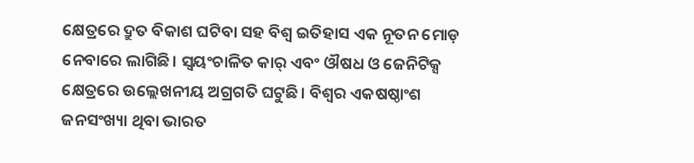କ୍ଷେତ୍ରରେ ଦ୍ରୁତ ବିକାଶ ଘଟିବା ସହ ବିଶ୍ୱ ଇତିହାସ ଏକ ନୂତନ ମୋଡ଼ ନେବାରେ ଲାଗିଛି। ସ୍ବୟଂଚାଳିତ କାର୍‌ ଏବଂ ଔଷଧ ଓ ଜେନିଟିକ୍ସ କ୍ଷେତ୍ରରେ ଉଲ୍ଲେଖନୀୟ ଅଗ୍ରଗତି ଘଟୁଛି। ବିଶ୍ୱର ଏକଷଷ୍ଠାଂଶ ଜନସଂଖ୍ୟା ଥିବା ଭାରତ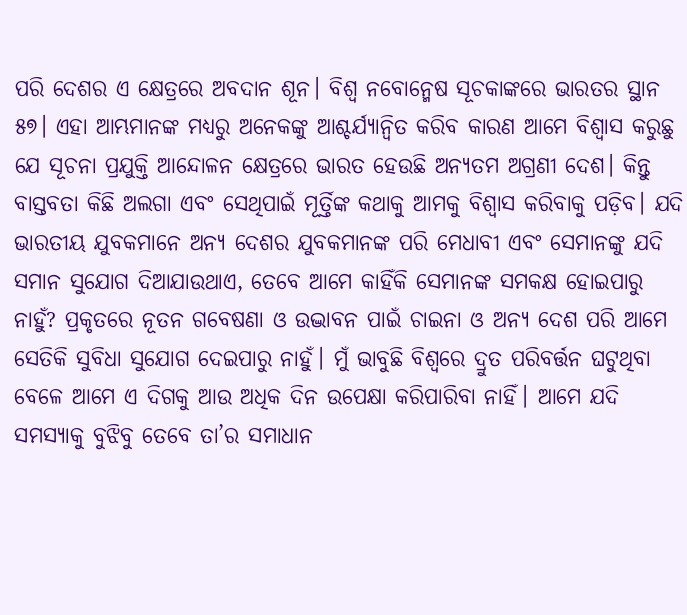ପରି ଦେଶର ଏ କ୍ଷେତ୍ରରେ ଅବଦାନ ଶୂନ। ବିଶ୍ୱ ନବୋନ୍ମେଷ ସୂଚକାଙ୍କରେ ଭାରତର ସ୍ଥାନ ୫୭। ଏହା ଆମ୍ଭମାନଙ୍କ ମଧ୍ୟରୁ ଅନେକଙ୍କୁ ଆଶ୍ଚର୍ଯ୍ୟାନ୍ବିତ କରିବ କାରଣ ଆମେ ବିଶ୍ୱାସ କରୁଛୁ ଯେ ସୂଚନା ପ୍ରଯୁକ୍ତି ଆନ୍ଦୋଳନ କ୍ଷେତ୍ରରେ ଭାରତ ହେଉଛି ଅନ୍ୟତମ ଅଗ୍ରଣୀ ଦେଶ। କିନ୍ତୁ ବାସ୍ତବତା କିଛି ଅଲଗା ଏବଂ ସେଥିପାଇଁ ମୂର୍ତ୍ତିଙ୍କ କଥାକୁ ଆମକୁ ବିଶ୍ୱାସ କରିବାକୁ ପଡ଼ିବ। ଯଦି ଭାରତୀୟ ଯୁବକମାନେ ଅନ୍ୟ ଦେଶର ଯୁବକମାନଙ୍କ ପରି ମେଧାବୀ ଏବଂ ସେମାନଙ୍କୁ ଯଦି ସମାନ ସୁଯୋଗ ଦିଆଯାଉଥାଏ, ତେବେ ଆମେ କାହିଁକି ସେମାନଙ୍କ ସମକକ୍ଷ ହୋଇପାରୁ ନାହୁଁ? ପ୍ରକୃତରେ ନୂତନ ଗବେଷଣା ଓ ଉଦ୍ଭାବନ ପାଇଁ ଚାଇନା ଓ ଅନ୍ୟ ଦେଶ ପରି ଆମେ ସେତିକି ସୁବିଧା ସୁଯୋଗ ଦେଇପାରୁ ନାହୁଁ। ମୁଁ ଭାବୁଛି ବିଶ୍ୱରେ ଦ୍ରୁତ ପରିବର୍ତ୍ତନ ଘଟୁଥିବା ବେଳେ ଆମେ ଏ ଦିଗକୁ ଆଉ ଅଧିକ ଦିନ ଉପେକ୍ଷା କରିପାରିବା ନାହିଁ। ଆମେ ଯଦି ସମସ୍ୟାକୁ ବୁଝିବୁ ତେବେ ତା’ର ସମାଧାନ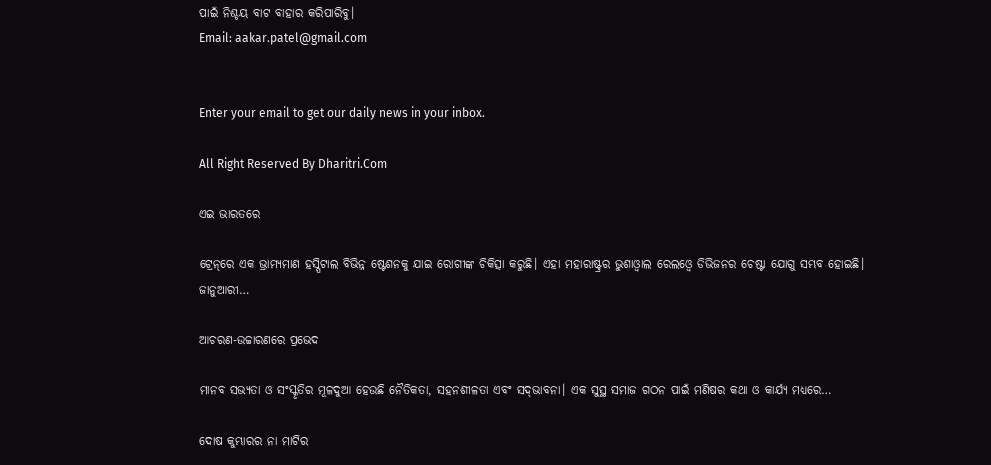ପାଇଁ ନିଶ୍ଚୟ ବାଟ ବାହାର କରିପାରିବୁ।
Email: aakar.patel@gmail.com


Enter your email to get our daily news in your inbox.

All Right Reserved By Dharitri.Com

ଏଇ ଭାରତରେ

ଟ୍ରେନ୍‌ରେ ଏକ ଭ୍ରାମ୍ୟମାଣ ହସ୍ପିଟାଲ ବିଭିନ୍ନ ଷ୍ଟେଶନକୁ ଯାଇ ରୋଗୀଙ୍କ ଚିକିତ୍ସା କରୁଛି। ଏହା ମହାରାଷ୍ଟ୍ରର ଭୁଶାଓ୍ବାଲ ରେଲଓ୍ବେ ଡିଭିଜନର ଚେଷ୍ଟା ଯୋଗୁ ସମ୍ଭବ ହୋଇଛି। ଜାନୁଆରୀ…

ଆଚରଣ-ଉଚ୍ଚାରଣରେ ପ୍ରଭେଦ

ମାନବ ସଭ୍ୟତା ଓ ସଂସ୍କୃତିର ମୂଳଦୁଆ ହେଉଛି ନୈତିକତା, ସହନଶୀଳତା ଏବଂ ସଦ୍‌ଭାବନା। ଏକ ସୁସ୍ଥ ସମାଜ ଗଠନ ପାଇଁ ମଣିଷର କଥା ଓ କାର୍ଯ୍ୟ ମଧ୍ୟରେ…

ଦୋଷ କୁମ୍ଭାରର ନା ମାଟିର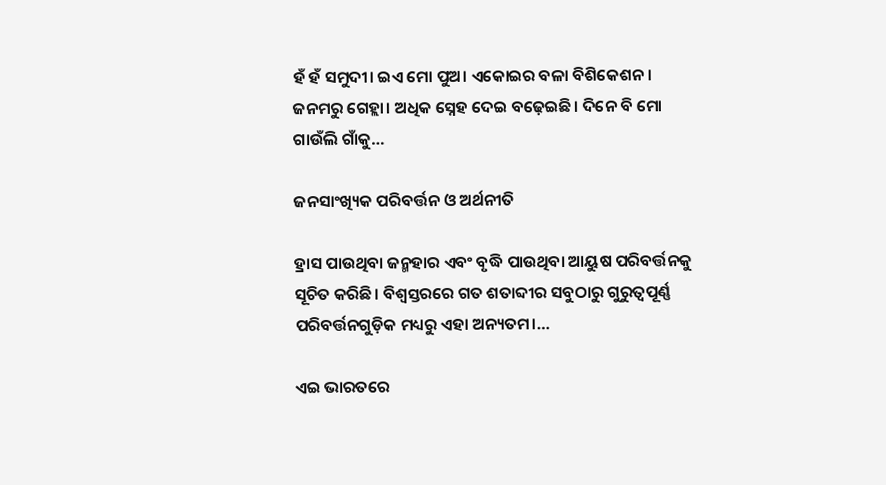ହଁ ହଁ ସମୁଦୀ। ଇଏ ମୋ ପୁଅ। ଏକୋଇର ବଳା ବିଶିକେଶନ। ଜନମରୁ ଗେହ୍ଲା। ଅଧିକ ସ୍ନେହ ଦେଇ ବଢ଼େଇଛି। ଦିନେ ବି ମୋ ଗାଉଁଲି ଗାଁକୁ…

ଜନସାଂଖ୍ୟିକ ପରିବର୍ତ୍ତନ ଓ ଅର୍ଥନୀତି

ହ୍ରାସ ପାଉଥିବା ଜନ୍ମହାର ଏବଂ ବୃଦ୍ଧି ପାଉଥିବା ଆୟୁଷ ପରିବର୍ତ୍ତନକୁ ସୂଚିତ କରିଛି। ବିଶ୍ୱସ୍ତରରେ ଗତ ଶତାବ୍ଦୀର ସବୁଠାରୁ ଗୁରୁତ୍ୱପୂର୍ଣ୍ଣ ପରିବର୍ତ୍ତନଗୁଡ଼ିକ ମଧ୍ୟରୁ ଏହା ଅନ୍ୟତମ।…

ଏଇ ଭାରତରେ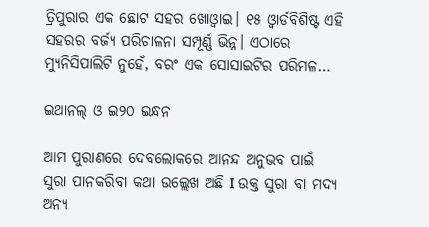ତ୍ରିପୁରାର ଏକ ଛୋଟ ସହର ଖୋଓ୍ବାଇ। ୧୫ ଓ୍ବାର୍ଡବିଶିଷ୍ଟ ଏହି ସହରର ବର୍ଜ୍ୟ ପରିଚାଳନା ସମ୍ପୂର୍ଣ୍ଣ ଭିନ୍ନ। ଏଠାରେ ମ୍ୟୁନିସିପାଲିଟି ନୁହେଁ, ବରଂ ଏକ ସୋସାଇଟିର ପରିମଳ…

ଇଥାନଲ୍‌ ଓ ଇ୨୦ ଇନ୍ଧନ

ଆମ ପୁରାଣରେ ଦେବଲୋକରେ ଆନନ୍ଦ ଅନୁଭବ ପାଇଁ ସୁରା ପାନକରିବା କଥା ଉଲ୍ଲେଖ ଅଛି I ଉକ୍ତ ସୁରା ବା ମଦ୍ୟ ଅନ୍ୟ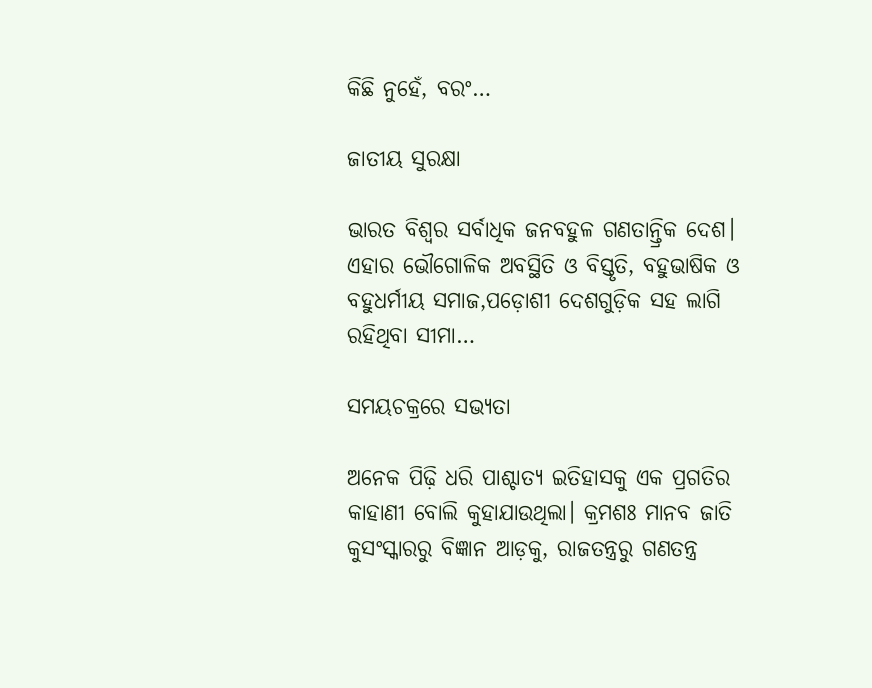କିଛି ନୁହେଁ, ବରଂ…

ଜାତୀୟ ସୁରକ୍ଷା

ଭାରତ ବିଶ୍ୱର ସର୍ବାଧିକ ଜନବହୁଳ ଗଣତାନ୍ତ୍ରିକ ଦେଶ। ଏହାର ଭୌଗୋଳିକ ଅବସ୍ଥିତି ଓ ବିସ୍ତୃତି, ବହୁଭାଷିକ ଓ ବହୁଧର୍ମୀୟ ସମାଜ,ପଡ଼ୋଶୀ ଦେଶଗୁଡ଼ିକ ସହ ଲାଗି ରହିଥିବା ସୀମା…

ସମୟଚକ୍ରରେ ସଭ୍ୟତା

ଅନେକ ପିଢ଼ି ଧରି ପାଶ୍ଚାତ୍ୟ ଇତିହାସକୁ ଏକ ପ୍ରଗତିର କାହାଣୀ ବୋଲି କୁହାଯାଉଥିଲା। କ୍ରମଶଃ ମାନବ ଜାତି କୁସଂସ୍କାରରୁ ବିଜ୍ଞାନ ଆଡ଼କୁ, ରାଜତନ୍ତ୍ରରୁ ଗଣତନ୍ତ୍ର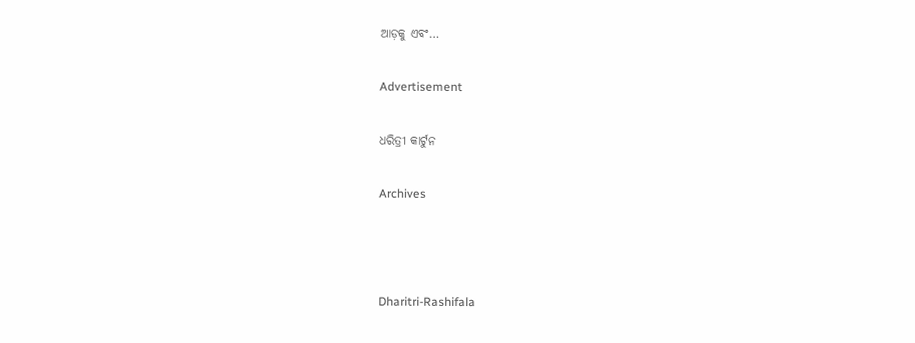ଆଡ଼କୁ ଏବଂ…

Advertisement

ଧରିତ୍ରୀ କାର୍ଟୁନ

Archives



Dharitri-Rashifala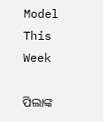Model This Week

ପିଲାଙ୍କ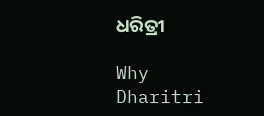ଧରିତ୍ରୀ

Why Dharitri